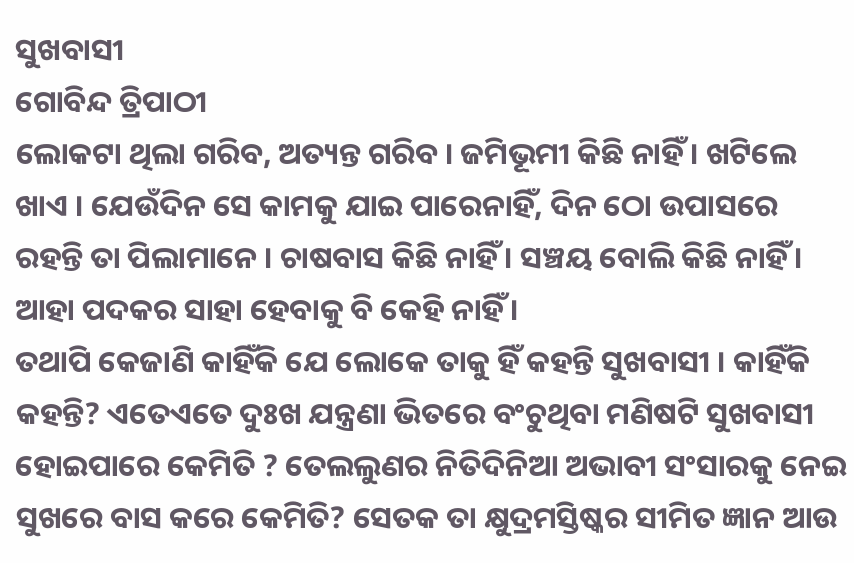ସୁଖବାସୀ
ଗୋବିନ୍ଦ ତ୍ରିପାଠୀ
ଲୋକଟା ଥିଲା ଗରିବ, ଅତ୍ୟନ୍ତ ଗରିବ । ଜମିଭୂମୀ କିଛି ନାହିଁ । ଖଟିଲେ ଖାଏ । ଯେଉଁଦିନ ସେ କାମକୁ ଯାଇ ପାରେନାହିଁ, ଦିନ ଠୋ ଉପାସରେ ରହନ୍ତି ତା ପିଲାମାନେ । ଚାଷବାସ କିଛି ନାହିଁ । ସଞ୍ଚୟ ବୋଲି କିଛି ନାହିଁ । ଆହା ପଦକର ସାହା ହେବାକୁ ବି କେହି ନାହିଁ ।
ତଥାପି କେଜାଣି କାହିଁକି ଯେ ଲୋକେ ତାକୁ ହିଁ କହନ୍ତି ସୁଖବାସୀ । କାହିଁକି କହନ୍ତି? ଏତେଏତେ ଦୁଃଖ ଯନ୍ତ୍ରଣା ଭିତରେ ବଂଚୁଥିବା ମଣିଷଟି ସୁଖବାସୀ ହୋଇପାରେ କେମିତି ? ତେଲଲୁଣର ନିତିଦିନିଆ ଅଭାବୀ ସଂସାରକୁ ନେଇ ସୁଖରେ ବାସ କରେ କେମିତି? ସେତକ ତା କ୍ଷୁଦ୍ରମସ୍ତିଷ୍କର ସୀମିତ ଜ୍ଞାନ ଆଉ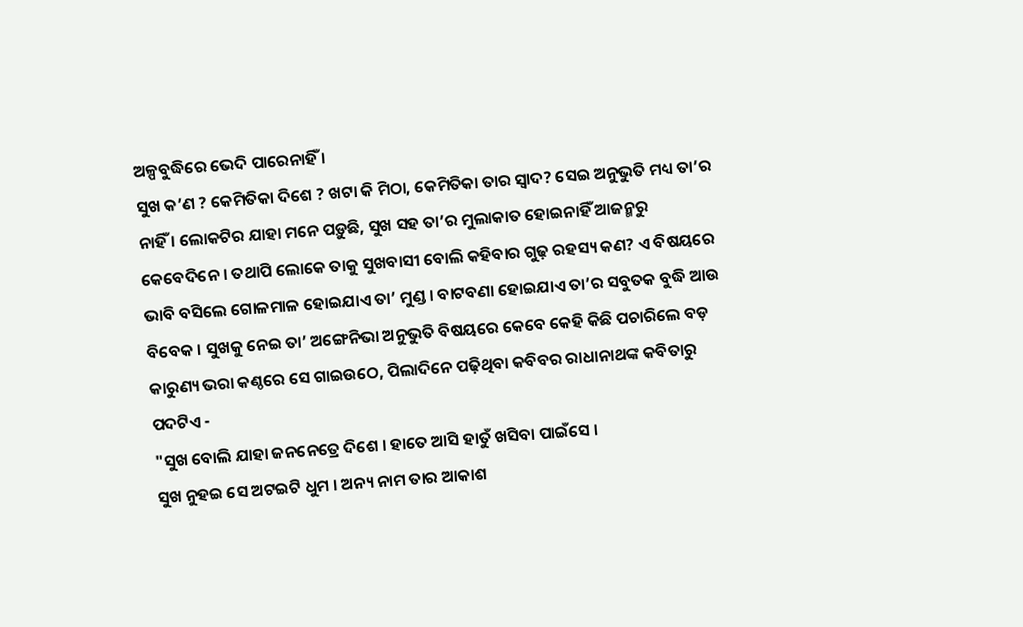ଅଳ୍ପବୁଦ୍ଧିରେ ଭେଦି ପାରେନାହିଁ ।
ସୁଖ କ’ଣ ? କେମିତିକା ଦିଶେ ? ଖଟା କି ମିଠା, କେମିତିକା ତାର ସ୍ୱାଦ? ସେଇ ଅନୁଭୁତି ମଧ୍ୟ ତା’ର ନାହିଁ । ଲୋକଟିର ଯାହା ମନେ ପଡ଼ୁଛି, ସୁଖ ସହ ତା’ର ମୁଲାକାତ ହୋଇନାହିଁ ଆଜନ୍ମରୁ କେବେଦିନେ । ତଥାପି ଲୋକେ ତାକୁ ସୁଖବାସୀ ବୋଲି କହିବାର ଗୁଢ଼ ରହସ୍ୟ କଣ? ଏ ବିଷୟରେ ଭାବି ବସିଲେ ଗୋଳମାଳ ହୋଇଯାଏ ତା’ ମୁଣ୍ଡ । ବାଟବଣା ହୋଇଯାଏ ତା’ର ସବୁତକ ବୁଦ୍ଧି ଆଉ ବିବେକ । ସୁଖକୁ ନେଇ ତା’ ଅଙ୍ଗେନିଭା ଅନୁଭୁତି ବିଷୟରେ କେବେ କେହି କିଛି ପଚାରିଲେ ବଡ଼ କାରୁଣ୍ୟ ଭରା କଣ୍ଠରେ ସେ ଗାଇଉଠେ, ପିଲାଦିନେ ପଢ଼ିଥିବା କବିବର ରାଧାନାଥଙ୍କ କବିତାରୁ ପଦଟିଏ -
"ସୁଖ ବୋଲି ଯାହା ଜନନେତ୍ରେ ଦିଶେ । ହାତେ ଆସି ହାତୁଁ ଖସିବା ପାଇଁସେ ।
ସୁଖ ନୁହଇ ସେ ଅଟଇଟି ଧୁମ । ଅନ୍ୟ ନାମ ତାର ଆକାଶ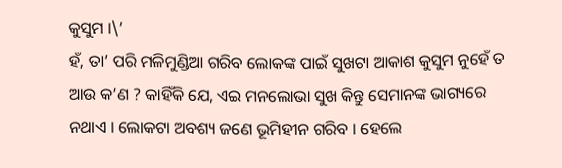କୁସୁମ ।\’
ହଁ, ତା’ ପରି ମଳିମୁଣ୍ଡିଆ ଗରିବ ଲୋକଙ୍କ ପାଇଁ ସୁଖଟା ଆକାଶ କୁସୁମ ନୁହେଁ ତ ଆଉ କ’ଣ ? କାହିଁକି ଯେ, ଏଇ ମନଲୋଭା ସୁଖ କିନ୍ତୁ ସେମାନଙ୍କ ଭାଗ୍ୟରେ ନଥାଏ । ଲୋକଟା ଅବଶ୍ୟ ଜଣେ ଭୂମିହୀନ ଗରିବ । ହେଲେ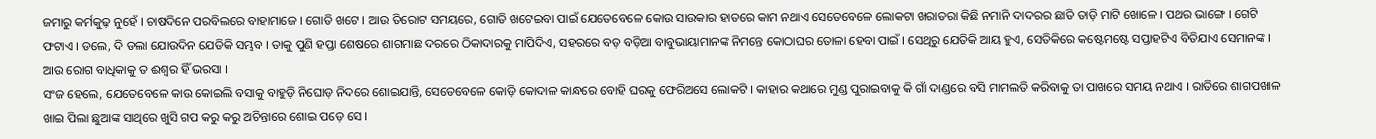ଜମାରୁ କର୍ମକୁଢ଼ ନୁହେଁ । ଚାଷଦିନେ ପରବିଲରେ ବାହାମାଜେ । ଗୋତି ଖଟେ । ଆଉ ତିରୋଟ ସମୟରେ, ଗୋତି ଖଟେଇବା ପାଇଁ ଯେତେବେଳେ କୋଉ ସାଉକାର ହାତରେ କାମ ନଥାଏ ସେତେବେଳେ ଲୋକଟା ଖରାତରା କିଛି ନମାନି ଦାଦରର ଛାତି ତାଡ଼ି ମାଟି ଖୋଳେ । ପଥର ଭାଙ୍ଗେ । ଗେଟି ଫଟାଏ । ଡଲେ, ଦି ଡଲା ଯୋଉଦିନ ଯେତିକି ସମ୍ଭବ । ତାକୁ ପୁଣି ହପ୍ତା ଶେଷରେ ଶାଗମାଛ ଦରରେ ଠିକାଦାରକୁ ମାପିଦିଏ, ସହରରେ ବଡ଼ ବଡ଼ିଆ ବାବୁଭାୟାମାନଙ୍କ ନିମନ୍ତେ କୋଠାଘର ତୋଳା ହେବା ପାଇଁ । ସେଥିରୁ ଯେତିକି ଆୟ ହୁଏ, ସେତିକିରେ କଷ୍ଟେମଷ୍ଟେ ସପ୍ତାହଟିଏ ବିତିଯାଏ ସେମାନଙ୍କ । ଆଉ ରୋଗ ବାଧିକାକୁ ତ ଈଶ୍ୱର ହିଁ ଭରସା ।
ସଂଜ ହେଲେ, ଯେତେବେଳେ କାଉ କୋଇଲି ବସାକୁ ବାହୁଡ଼ି ନିଘୋଡ଼ ନିଦରେ ଶୋଇଯାନ୍ତି, ସେତେବେଳେ କୋଡ଼ି କୋଦାଳ କାନ୍ଧରେ ବୋହି ଘରକୁ ଫେରିଅସେ ଲୋକଟି । କାହାର କଥାରେ ମୁଣ୍ଡ ପୁରାଇବାକୁ କି ଗାଁ ଦାଣ୍ଡରେ ବସି ମାମଲତି କରିବାକୁ ତା ପାଖରେ ସମୟ ନଥାଏ । ରାତିରେ ଶାଗପଖାଳ ଖାଇ ପିଲା ଛୁଆଙ୍କ ସାଥିରେ ଖୁସି ଗପ କରୁ କରୁ ଅଚିନ୍ତାରେ ଶୋଇ ପଡ଼େ ସେ ।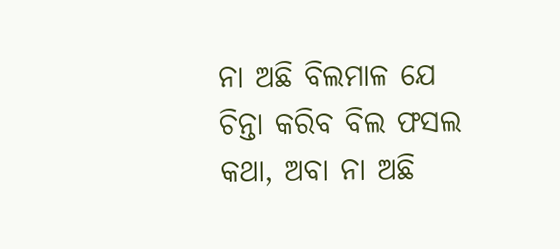ନା ଅଛି ବିଲମାଳ ଯେ ଚିନ୍ତା କରିବ ବିଲ ଫସଲ କଥା, ଅବା ନା ଅଛି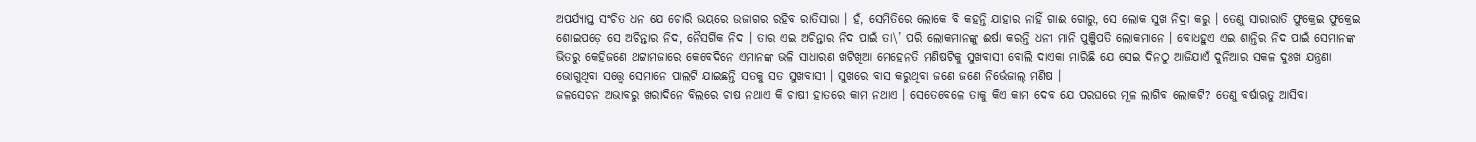ଅପର୍ଯ୍ୟାପ୍ତ ସଂଚିତ ଧନ ଯେ ଚୋରି ଭୟରେ ଉଜାଗର ରହିବ ରାତିସାରା । ହଁ, ସେମିତିରେ ଲୋକେ ବି କହନ୍ତି ଯାହାର ନାହିଁ ଗାଈ ଗୋରୁ, ସେ ଲୋକ ସୁଖ ନିଦ୍ରା କରୁ । ତେଣୁ ସାରାରାତି ଫୁକ୍ରେଇ ଫୁକ୍ରେଇ ଶୋଇପଡ଼େ ସେ ଅଚିନ୍ତାର ନିଦ, ନୈସର୍ଗିକ ନିଦ । ତାର ଏଇ ଅଚିନ୍ତାର ନିଦ ପାଇଁ ତା\’ ପରି ଲୋକମାନଙ୍କୁ ଈର୍ଷା କରନ୍ତି ଧନୀ ମାନି ପୁଞ୍ଜିପତି ଲୋକମାନେ । ବୋଧହୁଏ ଏଇ ଶାନ୍ତିର ନିଦ ପାଇଁ ସେମାନଙ୍କ ଭିତରୁ କେହିଜଣେ ଥଟ୍ଟାମଜାରେ କେବେଦିନେ ଏମାନଙ୍କ ଭଳି ସାଧାରଣ ଖଟିଖିଆ ମେହେନତି ମଣିଷଟିକୁ ସୁଖବାସୀ ବୋଲି ଦାଏକା ମାରିଛି ଯେ ସେଇ ଦିନଠୁ ଆଜିଯାଏଁ ଦୁନିଆର ସକଳ ଦୁଃଖ ଯନ୍ତ୍ରଣା ଭୋଗୁଥିବା ସତ୍ତ୍ୱେ ସେମାନେ ପାଲଟି ଯାଇଛନ୍ତି ସତକୁ ସତ ସୁଖବାସୀ । ସୁଖରେ ବାସ କରୁଥିବା ଜଣେ ଜଣେ ନିର୍ଭେଜାଲ୍ ମଣିଷ ।
ଜଳସେଚନ ଅଭାବରୁ ଖରାଦିନେ ବିଲରେ ଚାଷ ନଥାଏ କି ଚାଷୀ ହାତରେ କାମ ନଥାଏ । ସେତେବେଳେ ତାକୁ କିଏ କାମ ଦେବ ଯେ ପରଘରେ ମୂଳ ଲାଗିବ ଲୋକଟି? ତେଣୁ ବର୍ଷାଋତୁ ଆସିବା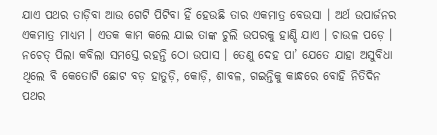ଯାଏ ପଥର ତାଡ଼ିବା ଆଉ ଗେଟି ପିଟିବା ହିଁ ହେଉଛି ତାର ଏକମାତ୍ର ବେଉସା । ଅର୍ଥ ଉପାର୍ଜନର ଏକମାତ୍ର ମାଧ୍ୟମ । ଏତକ କାମ କଲେ ଯାଇ ତାଙ୍କ ଚୁଲି ଉପରକୁ ହାଣ୍ଡି ଯାଏ । ଚାଉଳ ପଡ଼େ । ନଚେତ୍ ପିଲା କବିଲା ସମସ୍ତେ ରହନ୍ତି ଠୋ ଉପାସ । ତେଣୁ ଦେହ ପା’ ଯେତେ ଯାହା ଅସୁବିଧା ଥିଲେ ବି କେତୋଟି ଛୋଟ ବଡ଼ ହାତୁଡ଼ି, କୋଡ଼ି, ଶାବଳ, ଗଇନ୍ତିକୁ କାନ୍ଧରେ ବୋହି ନିତିଦିନ ପଥର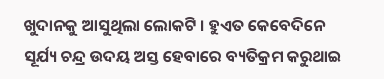ଖୁଦାନକୁ ଆସୁଥିଲା ଲୋକଟି । ହୁଏତ କେବେଦିନେ ସୂର୍ଯ୍ୟ ଚନ୍ଦ୍ର ଉଦୟ ଅସ୍ତ ହେବାରେ ବ୍ୟତିକ୍ରମ କରୁଥାଇ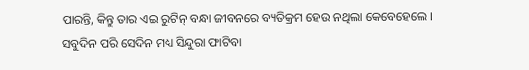ପାରନ୍ତି, କିନ୍ତୁ ତାର ଏଇ ରୁଟିନ୍ ବନ୍ଧା ଜୀବନରେ ବ୍ୟତିକ୍ରମ ହେଉ ନଥିଲା କେବେହେଲେ ।
ସବୁଦିନ ପରି ସେଦିନ ମଧ୍ୟ ସିନ୍ଦୁରା ଫାଟିବା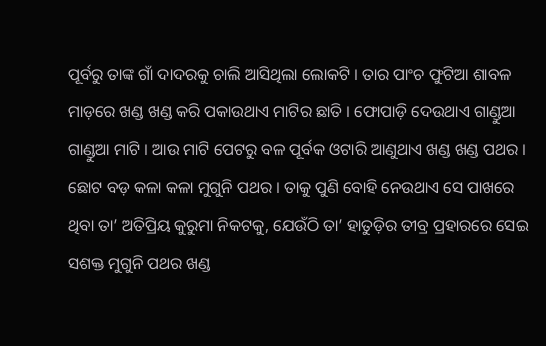ପୂର୍ବରୁ ତାଙ୍କ ଗାଁ ଦାଦରକୁ ଚାଲି ଆସିଥିଲା ଲୋକଟି । ତାର ପାଂଚ ଫୁଟିଆ ଶାବଳ ମାଡ଼ରେ ଖଣ୍ଡ ଖଣ୍ଡ କରି ପକାଉଥାଏ ମାଟିର ଛାତି । ଫୋପାଡ଼ି ଦେଉଥାଏ ଗାଣ୍ଡୁଆ ଗାଣ୍ଡୁଆ ମାଟି । ଆଉ ମାଟି ପେଟରୁ ବଳ ପୂର୍ବକ ଓଟାରି ଆଣୁଥାଏ ଖଣ୍ଡ ଖଣ୍ଡ ପଥର । ଛୋଟ ବଡ଼ କଳା କଳା ମୁଗୁନି ପଥର । ତାକୁ ପୁଣି ବୋହି ନେଉଥାଏ ସେ ପାଖରେ ଥିବା ତା’ ଅତିପ୍ରିୟ କୁରୁମା ନିକଟକୁ, ଯେଉଁଠି ତା’ ହାତୁଡ଼ିର ତୀବ୍ର ପ୍ରହାରରେ ସେଇ ସଶକ୍ତ ମୁଗୁନି ପଥର ଖଣ୍ଡ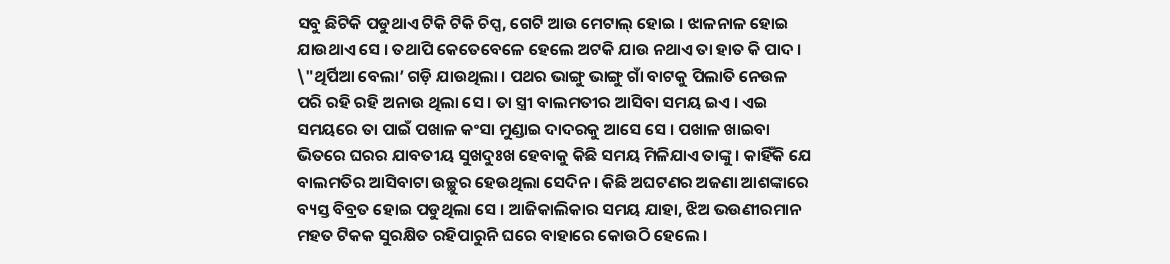ସବୁ ଛିଟିକି ପଡୁଥାଏ ଟିକି ଟିକି ଚିପ୍ସ, ଗେଟି ଆଉ ମେଟାଲ୍ ହୋଇ । ଝାଳନାଳ ହୋଇ ଯାଉଥାଏ ସେ । ତଥାପି କେତେବେଳେ ହେଲେ ଅଟକି ଯାଉ ନଥାଏ ତା ହାତ କି ପାଦ ।
\"ଥିର୍ପିଆ ବେଲା’ ଗଡ଼ି ଯାଉଥିଲା । ପଥର ଭାଙ୍ଗୁ ଭାଙ୍ଗୁ ଗାଁ ବାଟକୁ ପିଲାତି ନେଉଳ ପରି ରହି ରହି ଅନାଉ ଥିଲା ସେ । ତା ସ୍ତ୍ରୀ ବାଲମତୀର ଆସିବା ସମୟ ଇଏ । ଏଇ ସମୟରେ ତା ପାଇଁ ପଖାଳ କଂସା ମୁଣ୍ଡାଇ ଦାଦରକୁ ଆସେ ସେ । ପଖାଳ ଖାଇବା ଭିତରେ ଘରର ଯାବତୀୟ ସୁଖଦୁଃଖ ହେବାକୁ କିଛି ସମୟ ମିଳିଯାଏ ତାଙ୍କୁ । କାହିଁକି ଯେ ବାଲମତିର ଆସିବାଟା ଉଚ୍ଛୁର ହେଉଥିଲା ସେଦିନ । କିଛି ଅଘଟଣର ଅଜଣା ଆଶଙ୍କାରେ ବ୍ୟସ୍ତ ବିବ୍ରତ ହୋଇ ପଡୁଥିଲା ସେ । ଆଜିକାଲିକାର ସମୟ ଯାହା, ଝିଅ ଭଉଣୀରମାନ ମହତ ଟିକକ ସୁରକ୍ଷିତ ରହିପାରୁନି ଘରେ ବାହାରେ କୋଉଠି ହେଲେ ।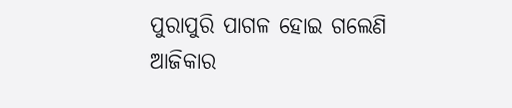ପୁରାପୁରି ପାଗଳ ହୋଇ ଗଲେଣି ଆଜିକାର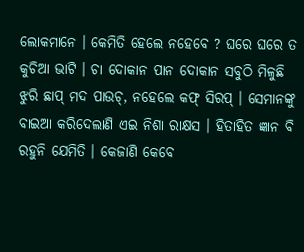ଲୋକମାନେ । କେମିତି ହେଲେ ନହେବେ ? ଘରେ ଘରେ ତ କୁଚିଆ ଭାଟି । ଚା ଦୋକାନ ପାନ ଦୋକାନ ସବୁଠି ମିଳୁଛି ଝୁରି ଛାପ୍ ମଦ ପାଉଚ୍, ନହେଲେ କଫ୍ ସିରପ୍ । ସେମାନଙ୍କୁ ବାଇଆ କରିଦେଲାଣି ଏଇ ନିଶା ରାକ୍ଷସ । ହିତାହିତ ଜ୍ଞାନ ବି ରହୁନି ଯେମିତି । କେଜାଣି କେବେ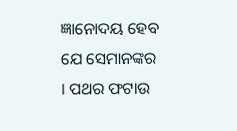ଜ୍ଞାନୋଦୟ ହେବ ଯେ ସେମାନଙ୍କର । ପଥର ଫଟାଉ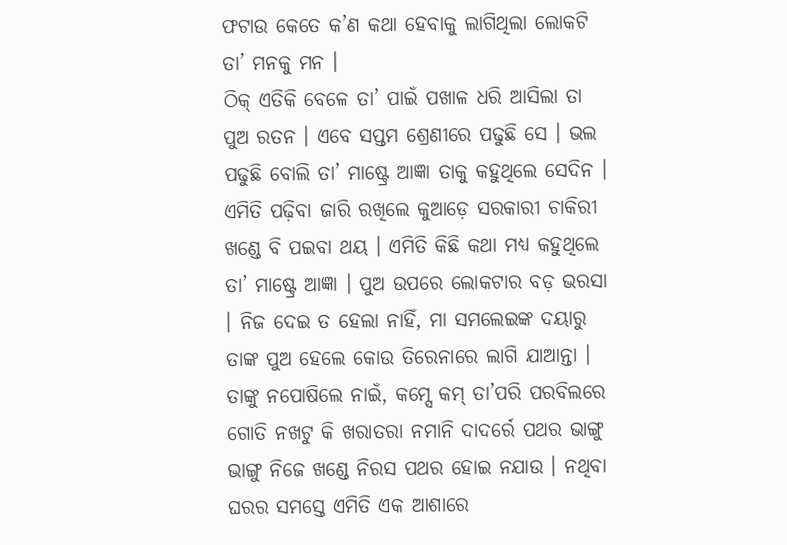ଫଟାଉ କେତେ କ’ଣ କଥା ହେବାକୁ ଲାଗିଥିଲା ଲୋକଟି ତା’ ମନକୁ ମନ ।
ଠିକ୍ ଏତିକି ବେଳେ ତା’ ପାଇଁ ପଖାଳ ଧରି ଆସିଲା ତା ପୁଅ ରତନ । ଏବେ ସପ୍ତମ ଶ୍ରେଣୀରେ ପଢୁଛି ସେ । ଭଲ ପଢୁଛି ବୋଲି ତା’ ମାଷ୍ଟ୍ରେ ଆଜ୍ଞା ତାକୁ କହୁଥିଲେ ସେଦିନ । ଏମିତି ପଢ଼ିବା ଜାରି ରଖିଲେ କୁଆଡ଼େ ସରକାରୀ ଚାକିରୀ ଖଣ୍ଡେ ବି ପଇବା ଥୟ । ଏମିତି କିଛି କଥା ମଧ୍ୟ କହୁଥିଲେ ତା’ ମାଷ୍ଟ୍ରେ ଆଜ୍ଞା । ପୁଅ ଉପରେ ଲୋକଟାର ବଡ଼ ଭରସା । ନିଜ ଦେଇ ତ ହେଲା ନାହିଁ, ମା ସମଲେଇଙ୍କ ଦୟାରୁ ତାଙ୍କ ପୁଅ ହେଲେ କୋଉ ତିରେନାରେ ଲାଗି ଯାଆନ୍ତା । ତାଙ୍କୁ ନପୋଷିଲେ ନାଇଁ, କମ୍ସେ କମ୍ ତା’ପରି ପରବିଲରେ ଗୋତି ନଖଟୁ କି ଖରାତରା ନମାନି ଦାଦର୍ରେ ପଥର ଭାଙ୍ଗୁ ଭାଙ୍ଗୁ ନିଜେ ଖଣ୍ଡେ ନିରସ ପଥର ହୋଇ ନଯାଉ । ନଥିବା ଘରର ସମସ୍ତେ ଏମିତି ଏକ ଆଶାରେ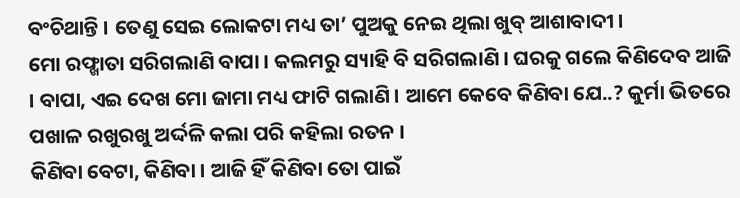ବଂଚିଥାନ୍ତି । ତେଣୁ ସେଇ ଲୋକଟା ମଧ୍ୟ ତା’ ପୁଅକୁ ନେଇ ଥିଲା ଖୁବ୍ ଆଶାବାଦୀ ।
ମୋ ରଫ୍ଖାତା ସରିଗଲାଣି ବାପା । କଲମରୁ ସ୍ୟାହି ବି ସରିଗଲାଣି । ଘରକୁ ଗଲେ କିଣିଦେବ ଆଜି । ବାପା, ଏଇ ଦେଖ ମୋ ଜାମା ମଧ୍ୟ ଫାଟି ଗଲାଣି । ଆମେ କେବେ କିଣିବା ଯେ..? କୁର୍ମା ଭିତରେ ପଖାଳ ରଖୁରଖୁ ଅର୍ଦ୍ଦଳି କଲା ପରି କହିଲା ରତନ ।
କିଣିବା ବେଟା, କିଣିବା । ଆଜି ହିଁ କିଣିବା ତୋ ପାଇଁ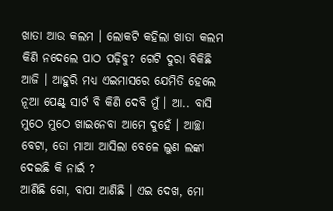ଖାତା ଆଉ କଲମ । ଲୋକଟି କହିଲା ଖାତା କଲମ କିଣି ନଦେଲେ ପାଠ ପଢ଼ିବୁ? ଗେଟି ଦୁରା ବିକିଛି ଆଜି । ଆହୁରି ମଧ୍ୟ ଏଇମାସରେ ଯେମିତି ହେଲେ ନୂଆ ପେଣ୍ଟ୍ ସାର୍ଟ ବି କିଣି ଦେବି ମୁଁ । ଆ.. ବାସି ମୁଠେ ମୁଠେ ଖାଇନେବା ଆମେ ଦୁହେଁ । ଆଚ୍ଛା ବେଟା, ତୋ ମାଆ ଆସିଲା ବେଳେ ଲୁଣ ଲଙ୍କା ଦେଇଛି କି ନାଇଁ ?
ଆଣିଛି ଗୋ, ବାପା ଆଣିଛି । ଏଇ ଦେଖ, ମୋ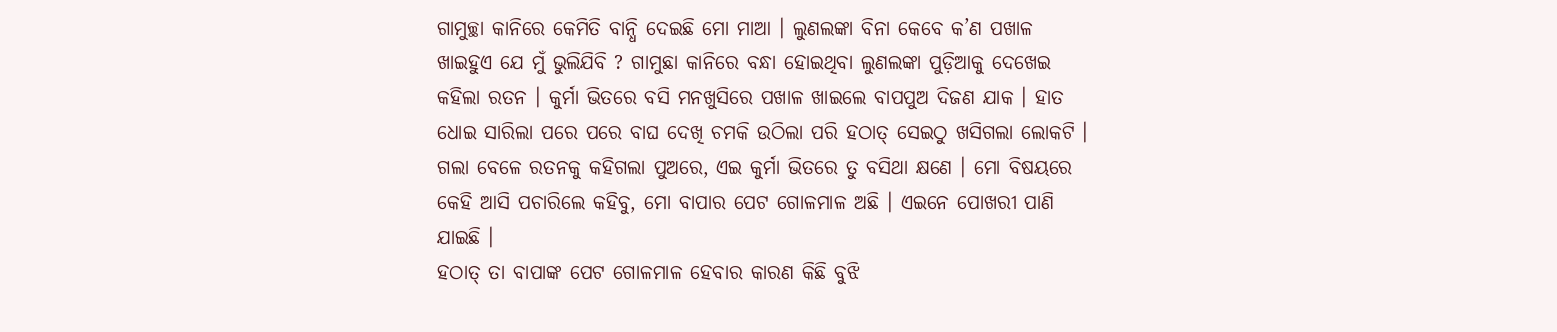ଗାମୁଚ୍ଛା କାନିରେ କେମିତି ବାନ୍ଧି ଦେଇଛି ମୋ ମାଆ । ଲୁଣଲଙ୍କା ବିନା କେବେ କ’ଣ ପଖାଳ ଖାଇହୁଏ ଯେ ମୁଁ ଭୁଲିଯିବି ? ଗାମୁଛା କାନିରେ ବନ୍ଧା ହୋଇଥିବା ଲୁଣଲଙ୍କା ପୁଡ଼ିଆକୁ ଦେଖେଇ କହିଲା ରତନ । କୁର୍ମା ଭିତରେ ବସି ମନଖୁସିରେ ପଖାଳ ଖାଇଲେ ବାପପୁଅ ଦିଜଣ ଯାକ । ହାତ ଧୋଇ ସାରିଲା ପରେ ପରେ ବାଘ ଦେଖି ଚମକି ଉଠିଲା ପରି ହଠାତ୍ ସେଇଠୁ ଖସିଗଲା ଲୋକଟି । ଗଲା ବେଳେ ରତନକୁ କହିଗଲା ପୁଅରେ, ଏଇ କୁର୍ମା ଭିତରେ ତୁ ବସିଥା କ୍ଷଣେ । ମୋ ବିଷୟରେ କେହି ଆସି ପଚାରିଲେ କହିବୁ, ମୋ ବାପାର ପେଟ ଗୋଳମାଳ ଅଛି । ଏଇନେ ପୋଖରୀ ପାଣି ଯାଇଛି ।
ହଠାତ୍ ତା ବାପାଙ୍କ ପେଟ ଗୋଳମାଳ ହେବାର କାରଣ କିଛି ବୁଝି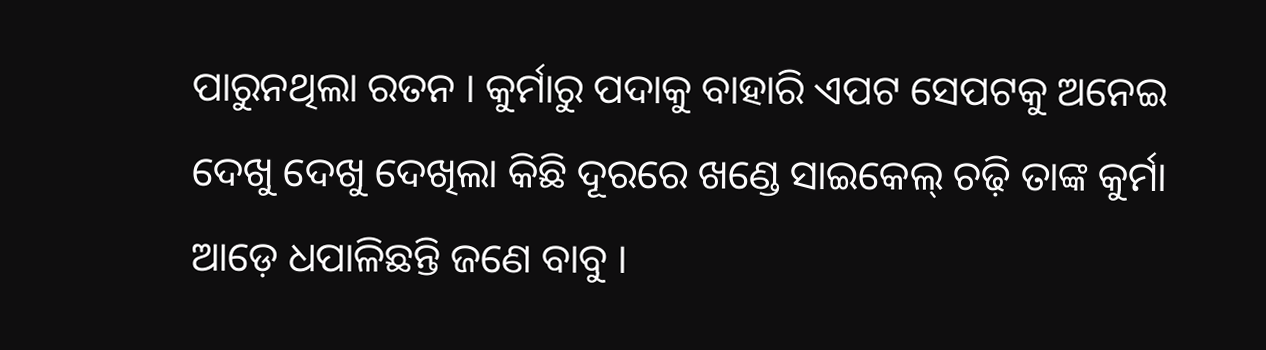ପାରୁନଥିଲା ରତନ । କୁର୍ମାରୁ ପଦାକୁ ବାହାରି ଏପଟ ସେପଟକୁ ଅନେଇ ଦେଖୁ ଦେଖୁ ଦେଖିଲା କିଛି ଦୂରରେ ଖଣ୍ଡେ ସାଇକେଲ୍ ଚଢ଼ି ତାଙ୍କ କୁର୍ମା ଆଡ଼େ ଧପାଳିଛନ୍ତି ଜଣେ ବାବୁ ।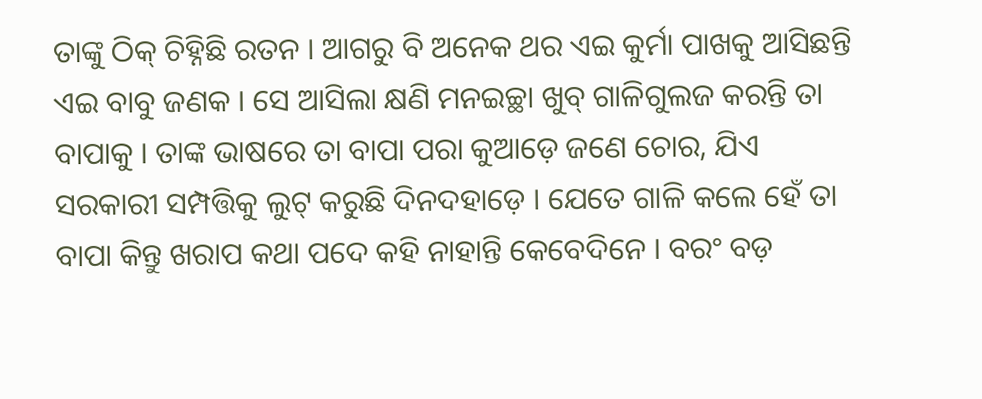ତାଙ୍କୁ ଠିକ୍ ଚିହ୍ନିଛି ରତନ । ଆଗରୁ ବି ଅନେକ ଥର ଏଇ କୁର୍ମା ପାଖକୁ ଆସିଛନ୍ତି ଏଇ ବାବୁ ଜଣକ । ସେ ଆସିଲା କ୍ଷଣି ମନଇଚ୍ଛା ଖୁବ୍ ଗାଳିଗୁଲଜ କରନ୍ତି ତା ବାପାକୁ । ତାଙ୍କ ଭାଷରେ ତା ବାପା ପରା କୁଆଡ଼େ ଜଣେ ଚୋର, ଯିଏ ସରକାରୀ ସମ୍ପତ୍ତିକୁ ଲୁଟ୍ କରୁଛି ଦିନଦହାଡ଼େ । ଯେତେ ଗାଳି କଲେ ହେଁ ତା ବାପା କିନ୍ତୁ ଖରାପ କଥା ପଦେ କହି ନାହାନ୍ତି କେବେଦିନେ । ବରଂ ବଡ଼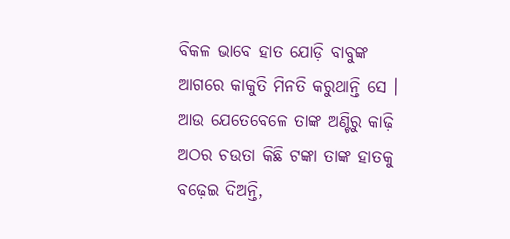ବିକଳ ଭାବେ ହାତ ଯୋଡ଼ି ବାବୁଙ୍କ ଆଗରେ କାକୁତି ମିନତି କରୁଥାନ୍ତି ସେ । ଆଉ ଯେତେବେଳେ ତାଙ୍କ ଅଣ୍ଟିରୁ କାଢ଼ି ଅଠର ଚଉତା କିଛି ଟଙ୍କା ତାଙ୍କ ହାତକୁ ବଢ଼େଇ ଦିଅନ୍ତି,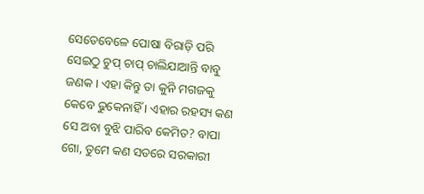ସେତେବେଳେ ପୋଷା ବିରାଡ଼ି ପରି ସେଇଠୁ ଚୁପ୍ ଚାପ୍ ଚାଲିଯାଆନ୍ତି ବାବୁ ଜଣକ । ଏହା କିନ୍ତୁ ତା କୁନି ମଗଜକୁ କେବେ ଢୁକେନାହିଁ । ଏହାର ରହସ୍ୟ କଣ ସେ ଅବା ବୁଝି ପାରିବ କେମିତ? ବାପା ଗୋ, ତୁମେ କଣ ସତରେ ସରକାରୀ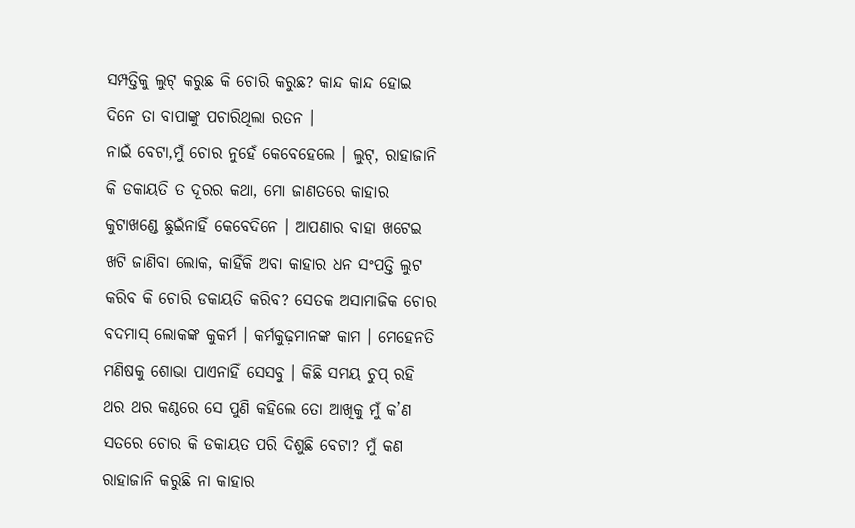ସମ୍ପତ୍ତିକୁ ଲୁଟ୍ କରୁଛ କି ଚୋରି କରୁଛ? କାନ୍ଦ କାନ୍ଦ ହୋଇ ଦିନେ ତା ବାପାଙ୍କୁ ପଚାରିଥିଲା ରତନ ।
ନାଇଁ ବେଟା,ମୁଁ ଚୋର ନୁହେଁ କେବେହେଲେ । ଲୁଟ୍, ରାହାଜାନି କି ଡକାୟତି ତ ଦୂରର କଥା, ମୋ ଜାଣତରେ କାହାର କୁଟାଖଣ୍ଡେ ଛୁଇଁନାହିଁ କେବେଦିନେ । ଆପଣାର ବାହା ଖଟେଇ ଖଟି ଜାଣିବା ଲୋକ, କାହିଁକି ଅବା କାହାର ଧନ ସଂପତ୍ତି ଲୁଟ କରିବ କି ଚୋରି ଡକାୟତି କରିବ? ସେତକ ଅସାମାଜିକ ଚୋର ବଦମାସ୍ ଲୋକଙ୍କ କୁକର୍ମ । କର୍ମକୁଢ଼ମାନଙ୍କ କାମ । ମେହେନତି ମଣିଷକୁ ଶୋଭା ପାଏନାହିଁ ସେସବୁ । କିଛି ସମୟ ଚୁପ୍ ରହି ଥର ଥର କଣ୍ଠରେ ସେ ପୁଣି କହିଲେ ତୋ ଆଖିକୁ ମୁଁ କ’ଣ ସତରେ ଚୋର କି ଡକାୟତ ପରି ଦିଶୁଛି ବେଟା? ମୁଁ କଣ ରାହାଜାନି କରୁଛି ନା କାହାର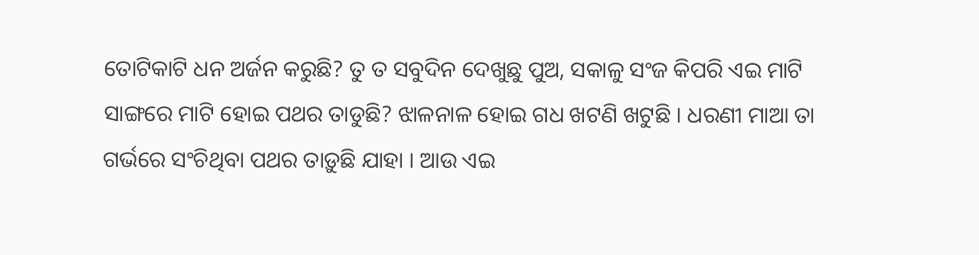ତୋଟିକାଟି ଧନ ଅର୍ଜନ କରୁଛି? ତୁ ତ ସବୁଦିନ ଦେଖୁଛୁ ପୁଅ, ସକାଳୁ ସଂଜ କିପରି ଏଇ ମାଟି ସାଙ୍ଗରେ ମାଟି ହୋଇ ପଥର ତାଡୁଛି? ଝାଳନାଳ ହୋଇ ଗଧ ଖଟଣି ଖଟୁଛି । ଧରଣୀ ମାଆ ତା ଗର୍ଭରେ ସଂଚିଥିବା ପଥର ତାଡ଼ୁଛି ଯାହା । ଆଉ ଏଇ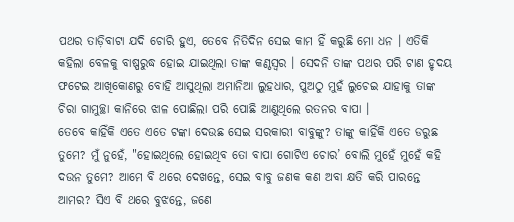ପଥର ତାଡ଼ିବାଟା ଯଦି ଚୋରି ହୁଏ, ତେବେ ନିତିଦିନ ସେଇ କାମ ହିଁ କରୁଛି ମୋ ଧନ । ଏତିକି କହିଲା ବେଳକୁ ବାଷ୍ପରୁଦ୍ଧ ହୋଇ ଯାଇଥିଲା ତାଙ୍କ କଣ୍ଠସ୍ୱର । ସେଦନି ତାଙ୍କ ପଥର ପରି ଟାଣ ହୃଦୟ ଫଟେଇ ଆଖିକୋଣରୁ ବୋହି ଆସୁଥିଲା ଅମାନିଆ ଲୁହଧାର, ପୁଅଠୁ ମୁହଁ ଲୁଚେଇ ଯାହାକୁ ତାଙ୍କ ଚିରା ଗାମୁଚ୍ଛା କାନିରେ ଝାଳ ପୋଛିଲା ପରି ପୋଛି ଆଣୁଥିଲେ ରତନର ବାପା ।
ତେବେ କାହିଁକି ଏତେ ଏତେ ଟଙ୍କା ଦେଉଛ ସେଇ ସରକାରୀ ବାବୁଙ୍କୁ? ତାଙ୍କୁ କାହିଁକି ଏତେ ଡରୁଛ ତୁମେ? ମୁଁ ନୁହେଁ, "ହୋଇଥିଲେ ହୋଇଥିବ ତୋ ବାପା ଗୋଟିଏ ଚୋର’ ବୋଲି ମୁହେଁ ମୁହେଁ କହି ଦଉନ ତୁମେ? ଆମେ ବି ଥରେ ଦେଖନ୍ତେ, ସେଇ ବାବୁ ଜଣକ କଣ ଅବା କ୍ଷତି କରି ପାରନ୍ତେ ଆମର? ସିଏ ବି ଥରେ ବୁଝନ୍ତେ, ଜଣେ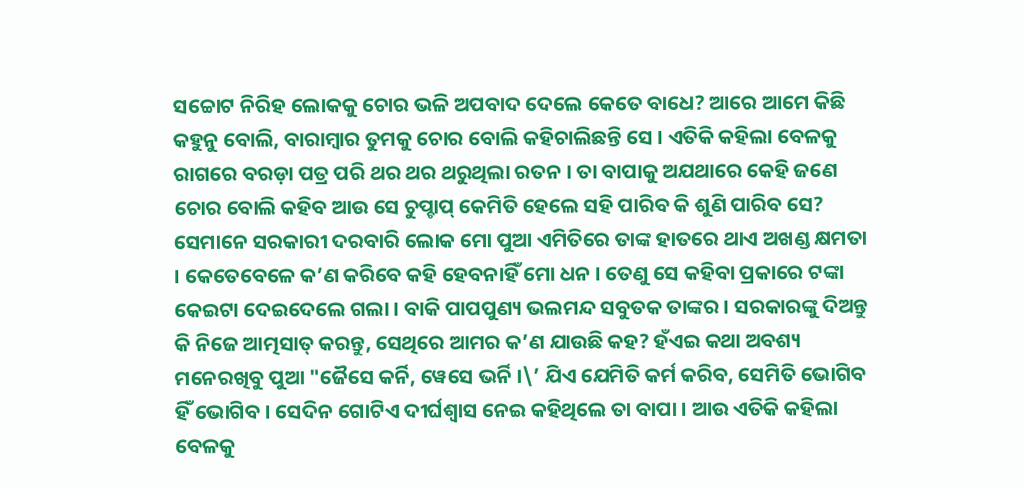ସଚ୍ଚୋଟ ନିରିହ ଲୋକକୁ ଚୋର ଭଳି ଅପବାଦ ଦେଲେ କେତେ ବାଧେ? ଆରେ ଆମେ କିଛି କହୁନୁ ବୋଲି, ବାରାମ୍ବାର ତୁମକୁ ଚୋର ବୋଲି କହିଚାଲିଛନ୍ତି ସେ । ଏତିକି କହିଲା ବେଳକୁ ରାଗରେ ବରଡ଼ା ପତ୍ର ପରି ଥର ଥର ଥରୁଥିଲା ରତନ । ତା ବାପାକୁ ଅଯଥାରେ କେହି ଜଣେ ଚୋର ବୋଲି କହିବ ଆଉ ସେ ଚୁପ୍ଚାପ୍ କେମିତି ହେଲେ ସହି ପାରିବ କି ଶୁଣି ପାରିବ ସେ?
ସେମାନେ ସରକାରୀ ଦରବାରି ଲୋକ ମୋ ପୁଆ ଏମିତିରେ ତାଙ୍କ ହାତରେ ଥାଏ ଅଖଣ୍ଡ କ୍ଷମତା । କେତେବେଳେ କ’ଣ କରିବେ କହି ହେବନାହିଁ ମୋ ଧନ । ତେଣୁ ସେ କହିବା ପ୍ରକାରେ ଟଙ୍କା କେଇଟା ଦେଇଦେଲେ ଗଲା । ବାକି ପାପପୁଣ୍ୟ ଭଲମନ୍ଦ ସବୁତକ ତାଙ୍କର । ସରକାରଙ୍କୁ ଦିଅନ୍ତୁ କି ନିଜେ ଆତ୍ମସାତ୍ କରନ୍ତୁ, ସେଥିରେ ଆମର କ’ଣ ଯାଉଛି କହ? ହଁଏଇ କଥା ଅବଶ୍ୟ ମନେରଖିବୁ ପୁଆ "ଜୈସେ କର୍ନି, ୱେସେ ଭର୍ନି ।\’ ଯିଏ ଯେମିତି କର୍ମ କରିବ, ସେମିତି ଭୋଗିବ ହିଁ ଭୋଗିବ । ସେଦିନ ଗୋଟିଏ ଦୀର୍ଘଶ୍ୱାସ ନେଇ କହିଥିଲେ ତା ବାପା । ଆଉ ଏତିକି କହିଲା ବେଳକୁ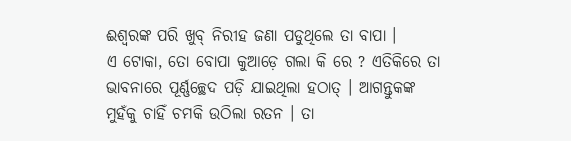ଈଶ୍ୱରଙ୍କ ପରି ଖୁବ୍ ନିରୀହ ଜଣା ପଡୁଥିଲେ ତା ବାପା ।
ଏ ଟୋକା, ତୋ ବୋପା କୁଆଡ଼େ ଗଲା କି ରେ ? ଏତିକିରେ ତା ଭାବନାରେ ପୂର୍ଣ୍ଣଚ୍ଛେଦ ପଡ଼ି ଯାଇଥିଲା ହଠାତ୍ । ଆଗନ୍ତୁକଙ୍କ ମୁହଁକୁ ଚାହିଁ ଚମକି ଉଠିଲା ରତନ । ତା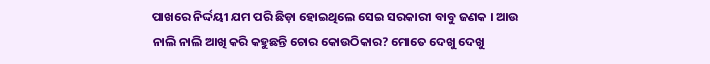ପାଖରେ ନିର୍ଦ୍ଦୟୀ ଯମ ପରି ଛିଡ଼ା ହୋଇଥିଲେ ସେଇ ସରକାରୀ ବାବୁ ଜଣକ । ଆଉ ନାଲି ନାଲି ଆଖି କରି କହୁଛନ୍ତି ଚୋର କୋଉଠିକାର? ମୋତେ ଦେଖୁ ଦେଖୁ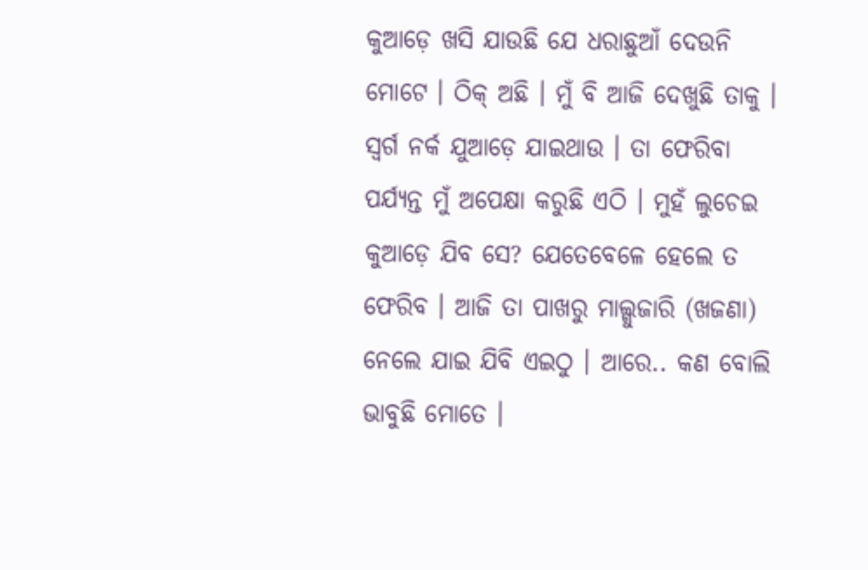କୁଆଡ଼େ ଖସି ଯାଉଛି ଯେ ଧରାଛୁଆଁ ଦେଉନି ମୋଟେ । ଠିକ୍ ଅଛି । ମୁଁ ବି ଆଜି ଦେଖୁଛି ତାକୁ । ସ୍ୱର୍ଗ ନର୍କ ଯୁଆଡ଼େ ଯାଇଥାଉ । ତା ଫେରିବା ପର୍ଯ୍ୟନ୍ତ ମୁଁ ଅପେକ୍ଷା କରୁଛି ଏଠି । ମୁହଁ ଲୁଚେଇ କୁଆଡ଼େ ଯିବ ସେ? ଯେତେବେଳେ ହେଲେ ତ ଫେରିବ । ଆଜି ତା ପାଖରୁ ମାଲ୍ଗୁଜାରି (ଖଜଣା) ନେଲେ ଯାଇ ଯିବି ଏଇଠୁ । ଆରେ.. କଣ ବୋଲି ଭାବୁଛି ମୋତେ ।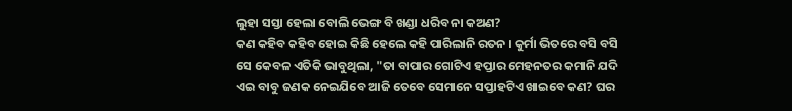ଲୁହା ସସ୍ତା ହେଲା ବୋଲି ଭେଙ୍ଗ ବି ଖଣ୍ଡା ଧରିବ ନା କଅଣ?
କଣ କହିବ କହିବ ହୋଇ କିଛି ହେଲେ କହି ପାରିଲାନି ରତନ । କୁର୍ମା ଭିତରେ ବସି ବସି ସେ କେବଳ ଏତିକି ଭାବୁଥିଲା, "ତା ବାପାର ଗୋଟିଏ ହପ୍ତାର ମେହନତର କମାନି ଯଦି ଏଇ ବାବୁ ଜଣକ ନେଇଯିବେ ଆଜି ତେବେ ସେମାନେ ସପ୍ତାହଟିଏ ଖାଇବେ କଣ? ଘର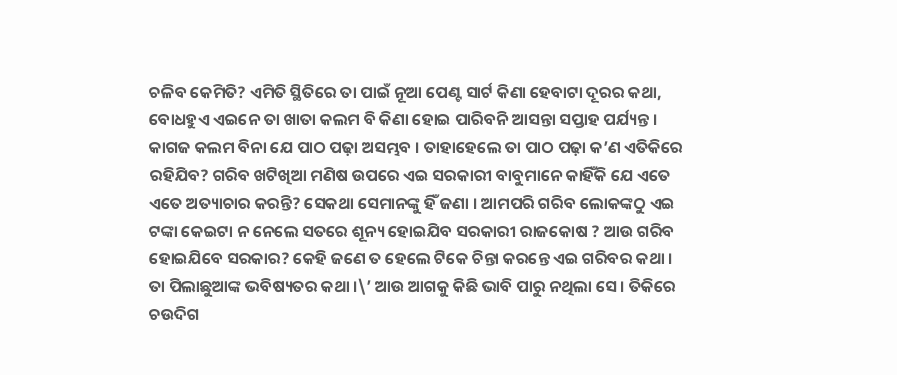ଚଳିବ କେମିତି? ଏମିତି ସ୍ଥିତିରେ ତା ପାଇଁ ନୂଆ ପେଣ୍ଟ ସାର୍ଟ କିଣା ହେବାଟା ଦୂରର କଥା, ବୋଧହୁଏ ଏଇନେ ତା ଖାତା କଲମ ବି କିଣା ହୋଇ ପାରିବନି ଆସନ୍ତା ସପ୍ତାହ ପର୍ଯ୍ୟନ୍ତ । କାଗଜ କଲମ ବିନା ଯେ ପାଠ ପଢ଼ା ଅସମ୍ଭବ । ତାହାହେଲେ ତା ପାଠ ପଢ଼ା କ’ଣ ଏତିକିରେ ରହିଯିବ? ଗରିବ ଖଟିଖିଆ ମଣିଷ ଉପରେ ଏଇ ସରକାରୀ ବାବୁମାନେ କାହିଁକି ଯେ ଏତେ ଏତେ ଅତ୍ୟାଚାର କରନ୍ତି? ସେକଥା ସେମାନଙ୍କୁ ହିଁ ଜଣା । ଆମପରି ଗରିବ ଲୋକଙ୍କଠୁ ଏଇ ଟଙ୍କା କେଇଟା ନ ନେଲେ ସତରେ ଶୂନ୍ୟ ହୋଇଯିବ ସରକାରୀ ରାଜକୋଷ ? ଆଉ ଗରିବ ହୋଇଯିବେ ସରକାର? କେହି ଜଣେ ତ ହେଲେ ଟିକେ ଚିନ୍ତା କରନ୍ତେ ଏଇ ଗରିବର କଥା । ତା ପିଲାଛୁଆଙ୍କ ଭବିଷ୍ୟତର କଥା ।\’ ଆଉ ଆଗକୁ କିଛି ଭାବି ପାରୁ ନଥିଲା ସେ । ତିକିରେ ଚଉଦିଗ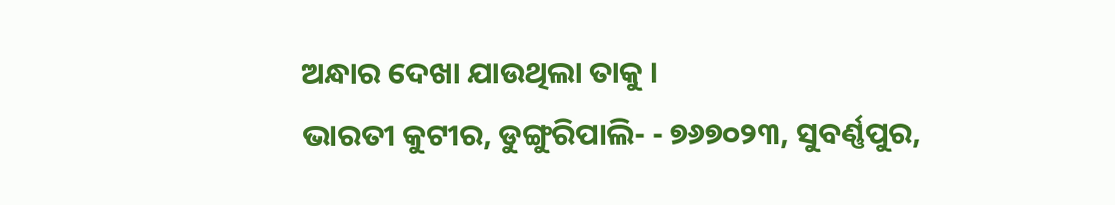ଅନ୍ଧାର ଦେଖା ଯାଉଥିଲା ତାକୁ ।
ଭାରତୀ କୁଟୀର, ଡୁଙ୍ଗୁରିପାଲି- - ୭୬୭୦୨୩, ସୁବର୍ଣ୍ଣପୁର,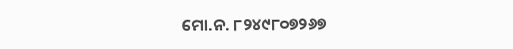ମୋ.ନ. ୮୨୪୯୮୦୭୨୬୭